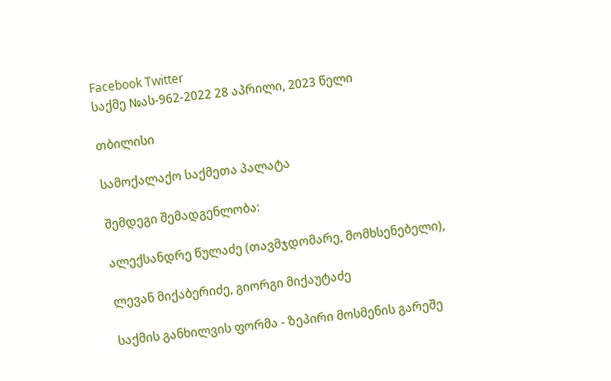Facebook Twitter
საქმე №ას-962-2022 28 აპრილი, 2023 წელი

თბილისი

სამოქალაქო საქმეთა პალატა

შემდეგი შემადგენლობა:

ალექსანდრე წულაძე (თავმჯდომარე, მომხსენებელი),

ლევან მიქაბერიძე, გიორგი მიქაუტაძე

საქმის განხილვის ფორმა - ზეპირი მოსმენის გარეშე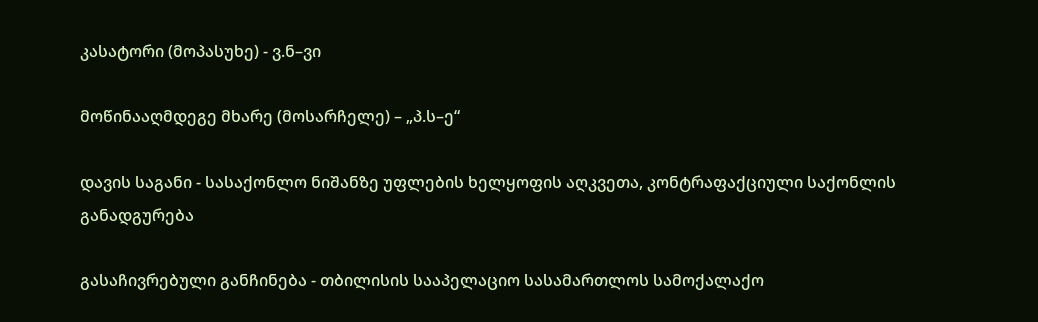კასატორი (მოპასუხე) - ვ.ნ–ვი

მოწინააღმდეგე მხარე (მოსარჩელე) – „პ.ს–ე“

დავის საგანი - სასაქონლო ნიშანზე უფლების ხელყოფის აღკვეთა, კონტრაფაქციული საქონლის განადგურება

გასაჩივრებული განჩინება - თბილისის სააპელაციო სასამართლოს სამოქალაქო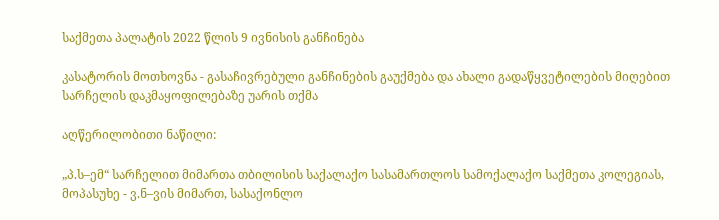საქმეთა პალატის 2022 წლის 9 ივნისის განჩინება

კასატორის მოთხოვნა - გასაჩივრებული განჩინების გაუქმება და ახალი გადაწყვეტილების მიღებით სარჩელის დაკმაყოფილებაზე უარის თქმა

აღწერილობითი ნაწილი:

„პ.ს–ემ“ სარჩელით მიმართა თბილისის საქალაქო სასამართლოს სამოქალაქო საქმეთა კოლეგიას, მოპასუხე - ვ.ნ–ვის მიმართ, სასაქონლო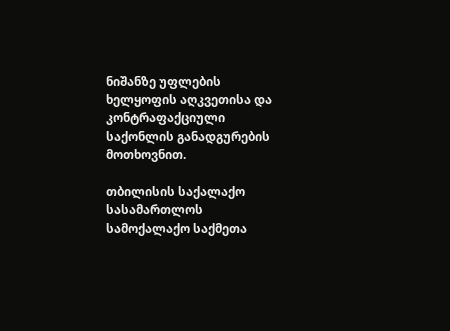ნიშანზე უფლების ხელყოფის აღკვეთისა და კონტრაფაქციული საქონლის განადგურების მოთხოვნით.

თბილისის საქალაქო სასამართლოს სამოქალაქო საქმეთა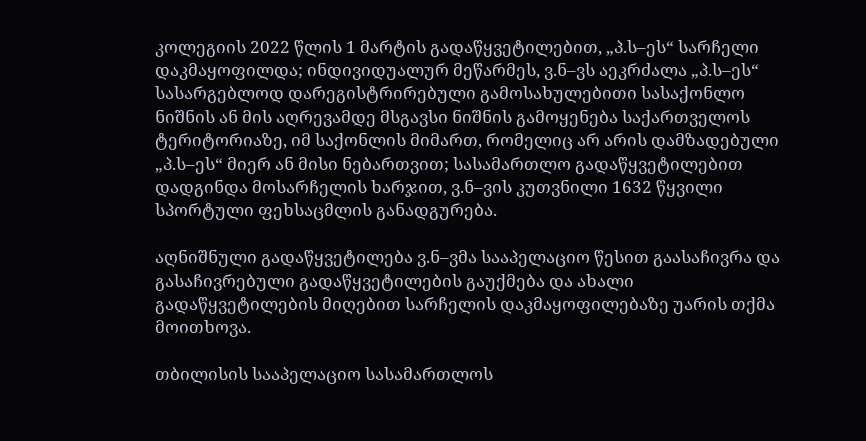კოლეგიის 2022 წლის 1 მარტის გადაწყვეტილებით, „პ.ს–ეს“ სარჩელი დაკმაყოფილდა; ინდივიდუალურ მეწარმეს, ვ.ნ–ვს აეკრძალა „პ.ს–ეს“ სასარგებლოდ დარეგისტრირებული გამოსახულებითი სასაქონლო ნიშნის ან მის აღრევამდე მსგავსი ნიშნის გამოყენება საქართველოს ტერიტორიაზე, იმ საქონლის მიმართ, რომელიც არ არის დამზადებული „პ.ს–ეს“ მიერ ან მისი ნებართვით; სასამართლო გადაწყვეტილებით დადგინდა მოსარჩელის ხარჯით, ვ.ნ–ვის კუთვნილი 1632 წყვილი სპორტული ფეხსაცმლის განადგურება.

აღნიშნული გადაწყვეტილება ვ.ნ–ვმა სააპელაციო წესით გაასაჩივრა და გასაჩივრებული გადაწყვეტილების გაუქმება და ახალი გადაწყვეტილების მიღებით სარჩელის დაკმაყოფილებაზე უარის თქმა მოითხოვა.

თბილისის სააპელაციო სასამართლოს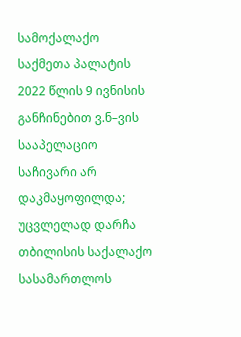სამოქალაქო საქმეთა პალატის 2022 წლის 9 ივნისის განჩინებით ვ.ნ–ვის სააპელაციო საჩივარი არ დაკმაყოფილდა; უცვლელად დარჩა თბილისის საქალაქო სასამართლოს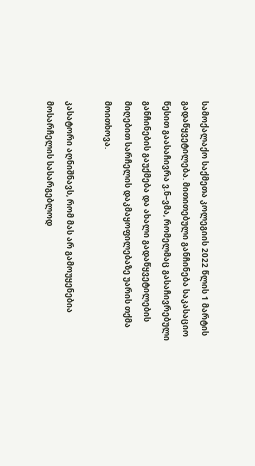სამოქალაქო საქმეთა კოლეგიის 2022 წლის 1 მარტის გადაწყვეტილება. მითითებული განჩინება საკასაციო წესით გაასაჩივრა ვ.ნ–ვმა, რომელმაც გასაჩივრებული განჩინების გაუქმება და ახალი გადაწყვეტილების მიღებით სარჩელის დაკმაყოფილებაზე უარის თქმა მოითხოვა.

კასატორი აღნიშნავს, რომ მას არ გამოუყენებია მოსარჩელის სასარგებლოდ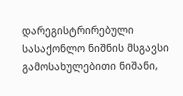დარეგისტრირებული სასაქონლო ნიშნის მსგავსი გამოსახულებითი ნიშანი,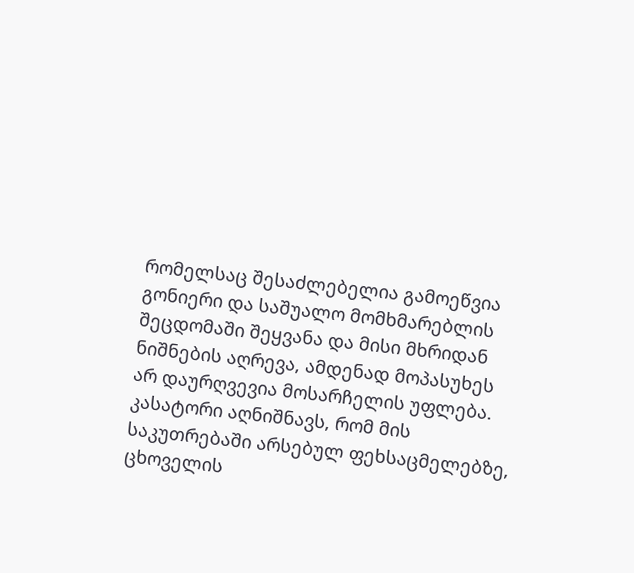რომელსაც შესაძლებელია გამოეწვია გონიერი და საშუალო მომხმარებლის შეცდომაში შეყვანა და მისი მხრიდან ნიშნების აღრევა, ამდენად მოპასუხეს არ დაურღვევია მოსარჩელის უფლება. კასატორი აღნიშნავს, რომ მის საკუთრებაში არსებულ ფეხსაცმელებზე, ცხოველის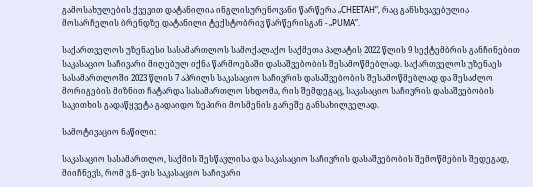გამოსახულების ქვევით დატანილია ინგლისურენოვანი წარწერა „CHEETAH”, რაც განსხვავებულია მოსარჩელის ბრენდზე დატანილი ტექსტობრივ წარწერისგან - „PUMA”.

საქართველოს უზენაესი სასამართლოს სამოქალაქო საქმეთა პალატის 2022 წლის 9 სექტემბრის განჩინებით საკასაციო საჩივარი მიღებულ იქნა წარმოებაში დასაშვებობის შესამოწმებლად. საქართველოს უზენაეს სასამართლოში 2023 წლის 7 აპრილს საკასაციო საჩივრის დასაშვებობის შესამოწმებლად და შესაძლო მორიგების მიზნით ჩატარდა სასამართლო სხდომა, რის შემდეგაც, საკასაციო საჩივრის დასაშვებობის საკითხის გადაწყვეტა გადაიდო ზეპირი მოსმენის გარეშე განსახილველად.

სამოტივაციო ნაწილი:

საკასაციო სასამართლო, საქმის შესწავლისა და საკასაციო საჩივრის დასაშვებობის შემოწმების შედეგად, მიიჩნევს, რომ ვ.ნ–ვის საკასაციო საჩივარი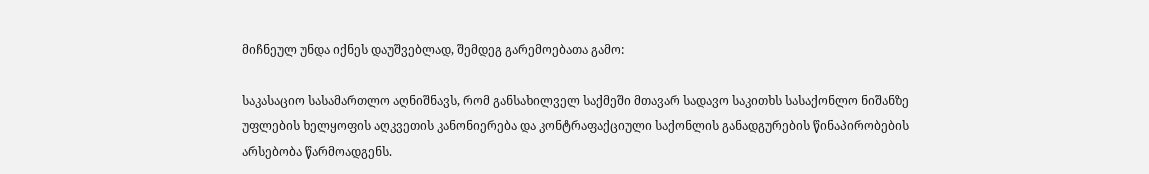მიჩნეულ უნდა იქნეს დაუშვებლად, შემდეგ გარემოებათა გამო:

საკასაციო სასამართლო აღნიშნავს, რომ განსახილველ საქმეში მთავარ სადავო საკითხს სასაქონლო ნიშანზე უფლების ხელყოფის აღკვეთის კანონიერება და კონტრაფაქციული საქონლის განადგურების წინაპირობების არსებობა წარმოადგენს.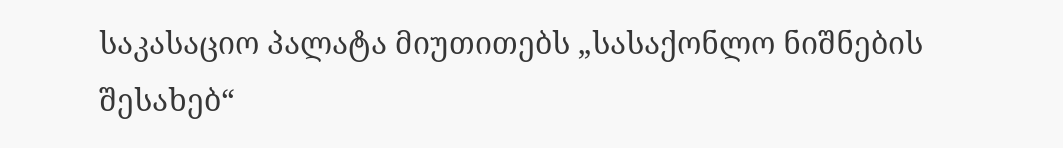საკასაციო პალატა მიუთითებს „სასაქონლო ნიშნების შესახებ“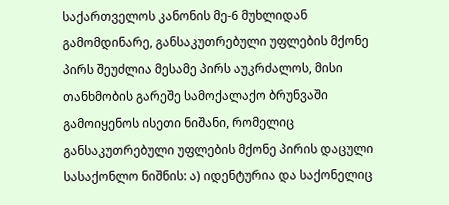საქართველოს კანონის მე-6 მუხლიდან გამომდინარე, განსაკუთრებული უფლების მქონე პირს შეუძლია მესამე პირს აუკრძალოს, მისი თანხმობის გარეშე სამოქალაქო ბრუნვაში გამოიყენოს ისეთი ნიშანი, რომელიც განსაკუთრებული უფლების მქონე პირის დაცული სასაქონლო ნიშნის: ა) იდენტურია და საქონელიც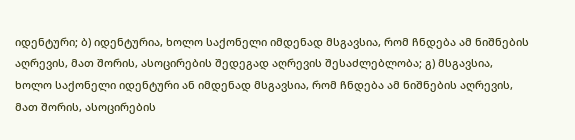იდენტური; ბ) იდენტურია, ხოლო საქონელი იმდენად მსგავსია, რომ ჩნდება ამ ნიშნების აღრევის, მათ შორის, ასოცირების შედეგად აღრევის შესაძლებლობა; გ) მსგავსია, ხოლო საქონელი იდენტური ან იმდენად მსგავსია, რომ ჩნდება ამ ნიშნების აღრევის, მათ შორის, ასოცირების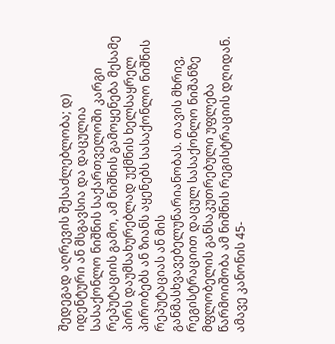შედეგად აღრევის შესაძლებლობა; დ) იდენტური ან მსგავსია და დაცულია სასაქონლო ნიშნის საქართველოში კარგი რეპუტაციის გამო, ამ ნიშნის გამოყენება მესამე პირს დაუმსახურებლად უქმნის ხელსაყრელ პირობებს ან ზიანს აყენებს სასაქონლო ნიშნის რეპუტაციას ან მის განმასხვავებელუნარიანობას. თავის მხრივ, რეგისტრაციით დაცულ სასაქონლო ნიშანზე მფლობელის განსაკუთრებული უფლება წარმოიშობა ამ ნიშნის რეგისტრაციის დღიდან. ამავე კანონის 45-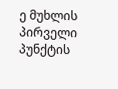ე მუხლის პირველი პუნქტის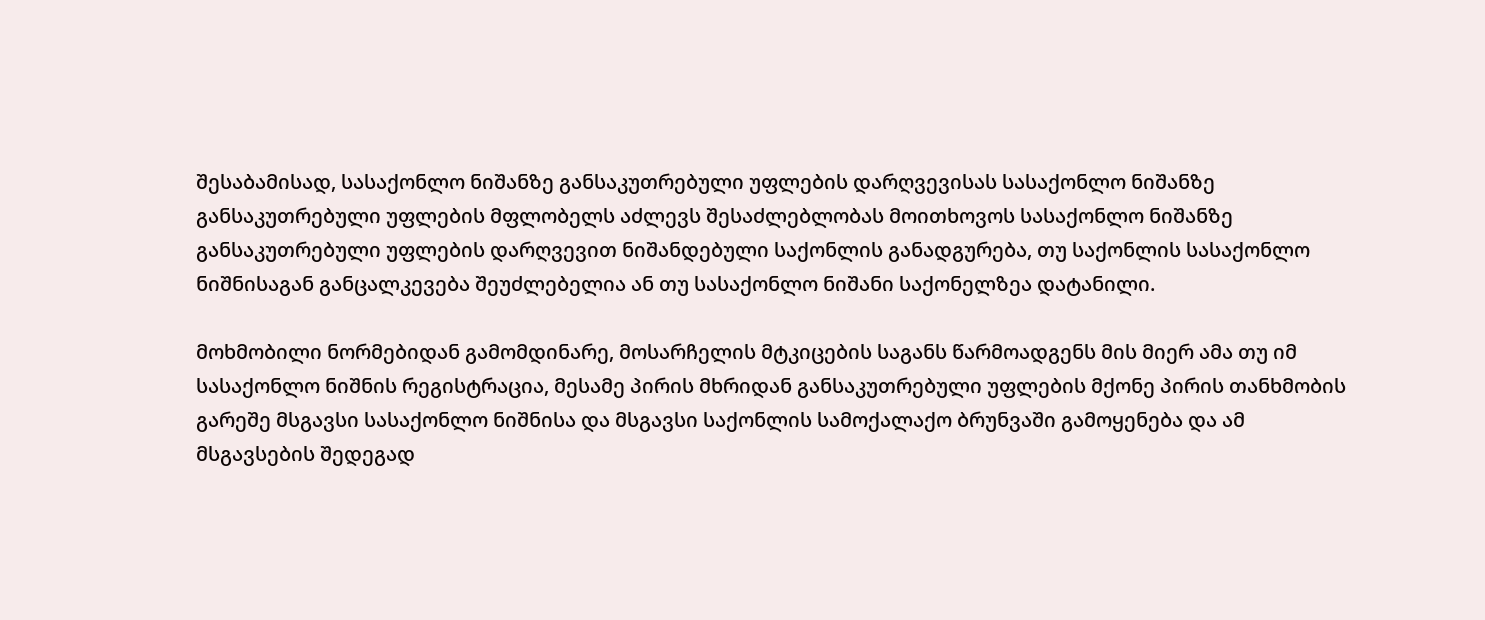შესაბამისად, სასაქონლო ნიშანზე განსაკუთრებული უფლების დარღვევისას სასაქონლო ნიშანზე განსაკუთრებული უფლების მფლობელს აძლევს შესაძლებლობას მოითხოვოს სასაქონლო ნიშანზე განსაკუთრებული უფლების დარღვევით ნიშანდებული საქონლის განადგურება, თუ საქონლის სასაქონლო ნიშნისაგან განცალკევება შეუძლებელია ან თუ სასაქონლო ნიშანი საქონელზეა დატანილი.

მოხმობილი ნორმებიდან გამომდინარე, მოსარჩელის მტკიცების საგანს წარმოადგენს მის მიერ ამა თუ იმ სასაქონლო ნიშნის რეგისტრაცია, მესამე პირის მხრიდან განსაკუთრებული უფლების მქონე პირის თანხმობის გარეშე მსგავსი სასაქონლო ნიშნისა და მსგავსი საქონლის სამოქალაქო ბრუნვაში გამოყენება და ამ მსგავსების შედეგად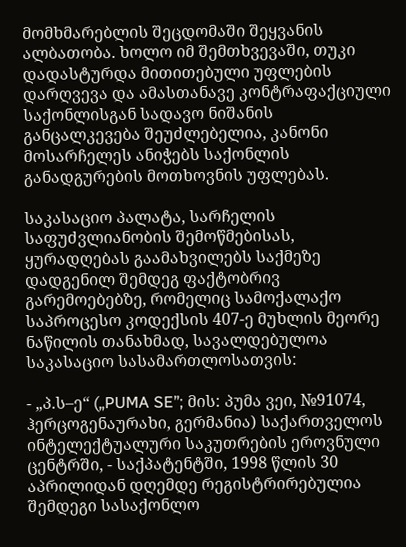მომხმარებლის შეცდომაში შეყვანის ალბათობა. ხოლო იმ შემთხვევაში, თუკი დადასტურდა მითითებული უფლების დარღვევა და ამასთანავე კონტრაფაქციული საქონლისგან სადავო ნიშანის განცალკევება შეუძლებელია, კანონი მოსარჩელეს ანიჭებს საქონლის განადგურების მოთხოვნის უფლებას.

საკასაციო პალატა, სარჩელის საფუძვლიანობის შემოწმებისას, ყურადღებას გაამახვილებს საქმეზე დადგენილ შემდეგ ფაქტობრივ გარემოებებზე, რომელიც სამოქალაქო საპროცესო კოდექსის 407-ე მუხლის მეორე ნაწილის თანახმად, სავალდებულოა საკასაციო სასამართლოსათვის:

- „პ.ს–ე“ („PUMA SE”; მის: პუმა ვეი, №91074, ჰერცოგენაურახი, გერმანია) საქართველოს ინტელექტუალური საკუთრების ეროვნული ცენტრში, - საქპატენტში, 1998 წლის 30 აპრილიდან დღემდე რეგისტრირებულია შემდეგი სასაქონლო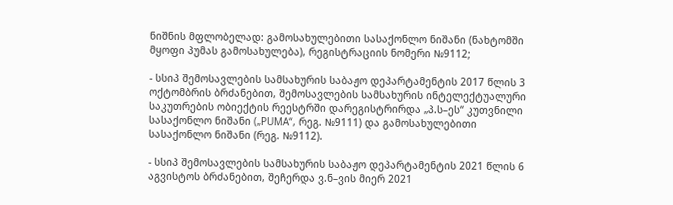ნიშნის მფლობელად: გამოსახულებითი სასაქონლო ნიშანი (ნახტომში მყოფი პუმას გამოსახულება), რეგისტრაციის ნომერი №9112;

- სსიპ შემოსავლების სამსახურის საბაჟო დეპარტამენტის 2017 წლის 3 ოქტომბრის ბრძანებით, შემოსავლების სამსახურის ინტელექტუალური საკუთრების ობიექტის რეესტრში დარეგისტრირდა „პ.ს–ეს“ კუთვნილი სასაქონლო ნიშანი („PUMA“, რეგ. №9111) და გამოსახულებითი სასაქონლო ნიშანი (რეგ. №9112).

- სსიპ შემოსავლების სამსახურის საბაჟო დეპარტამენტის 2021 წლის 6 აგვისტოს ბრძანებით, შეჩერდა ვ.ნ–ვის მიერ 2021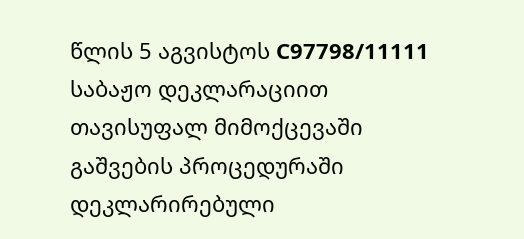წლის 5 აგვისტოს C97798/11111 საბაჟო დეკლარაციით თავისუფალ მიმოქცევაში გაშვების პროცედურაში დეკლარირებული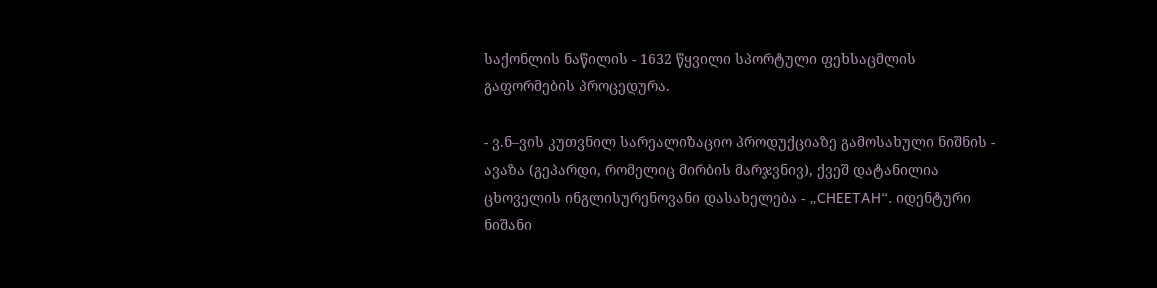საქონლის ნაწილის - 1632 წყვილი სპორტული ფეხსაცმლის გაფორმების პროცედურა.

- ვ.ნ–ვის კუთვნილ სარეალიზაციო პროდუქციაზე გამოსახული ნიშნის - ავაზა (გეპარდი, რომელიც მირბის მარჯვნივ), ქვეშ დატანილია ცხოველის ინგლისურენოვანი დასახელება - „CHEETAH“. იდენტური ნიშანი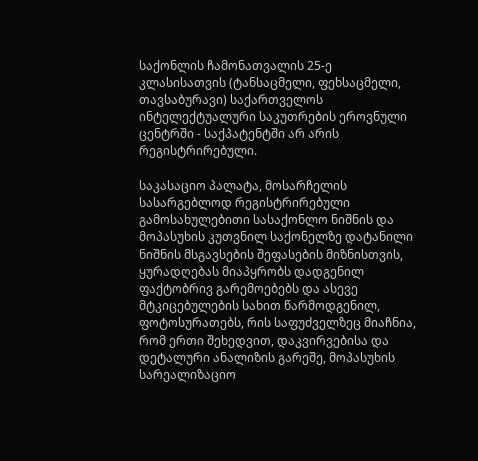საქონლის ჩამონათვალის 25-ე კლასისათვის (ტანსაცმელი, ფეხსაცმელი, თავსაბურავი) საქართველოს ინტელექტუალური საკუთრების ეროვნული ცენტრში - საქპატენტში არ არის რეგისტრირებული.

საკასაციო პალატა, მოსარჩელის სასარგებლოდ რეგისტრირებული გამოსახულებითი სასაქონლო ნიშნის და მოპასუხის კუთვნილ საქონელზე დატანილი ნიშნის მსგავსების შეფასების მიზნისთვის, ყურადღებას მიაპყრობს დადგენილ ფაქტობრივ გარემოებებს და ასევე მტკიცებულების სახით წარმოდგენილ, ფოტოსურათებს, რის საფუძველზეც მიაჩნია, რომ ერთი შეხედვით, დაკვირვებისა და დეტალური ანალიზის გარეშე, მოპასუხის სარეალიზაციო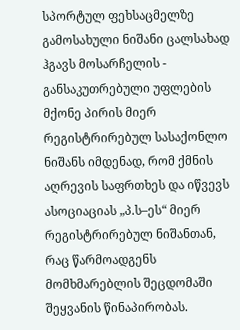სპორტულ ფეხსაცმელზე გამოსახული ნიშანი ცალსახად ჰგავს მოსარჩელის - განსაკუთრებული უფლების მქონე პირის მიერ რეგისტრირებულ სასაქონლო ნიშანს იმდენად, რომ ქმნის აღრევის საფრთხეს და იწვევს ასოციაციას „პ.ს–ეს“ მიერ რეგისტრირებულ ნიშანთან, რაც წარმოადგენს მომხმარებლის შეცდომაში შეყვანის წინაპირობას.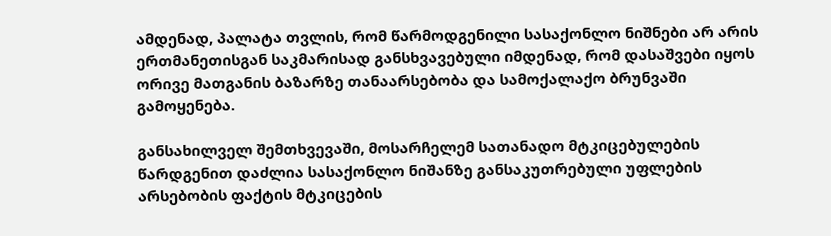ამდენად, პალატა თვლის, რომ წარმოდგენილი სასაქონლო ნიშნები არ არის ერთმანეთისგან საკმარისად განსხვავებული იმდენად, რომ დასაშვები იყოს ორივე მათგანის ბაზარზე თანაარსებობა და სამოქალაქო ბრუნვაში გამოყენება.

განსახილველ შემთხვევაში, მოსარჩელემ სათანადო მტკიცებულების წარდგენით დაძლია სასაქონლო ნიშანზე განსაკუთრებული უფლების არსებობის ფაქტის მტკიცების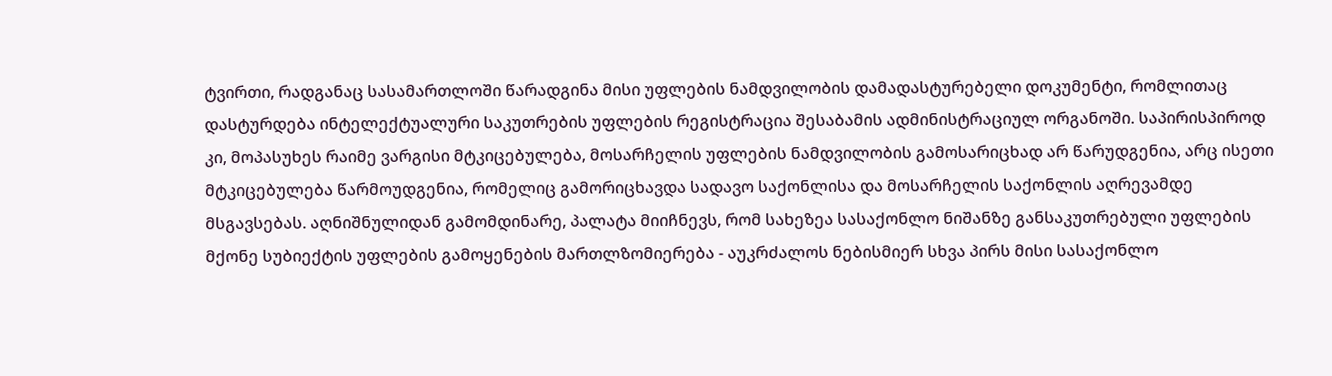ტვირთი, რადგანაც სასამართლოში წარადგინა მისი უფლების ნამდვილობის დამადასტურებელი დოკუმენტი, რომლითაც დასტურდება ინტელექტუალური საკუთრების უფლების რეგისტრაცია შესაბამის ადმინისტრაციულ ორგანოში. საპირისპიროდ კი, მოპასუხეს რაიმე ვარგისი მტკიცებულება, მოსარჩელის უფლების ნამდვილობის გამოსარიცხად არ წარუდგენია, არც ისეთი მტკიცებულება წარმოუდგენია, რომელიც გამორიცხავდა სადავო საქონლისა და მოსარჩელის საქონლის აღრევამდე მსგავსებას. აღნიშნულიდან გამომდინარე, პალატა მიიჩნევს, რომ სახეზეა სასაქონლო ნიშანზე განსაკუთრებული უფლების მქონე სუბიექტის უფლების გამოყენების მართლზომიერება - აუკრძალოს ნებისმიერ სხვა პირს მისი სასაქონლო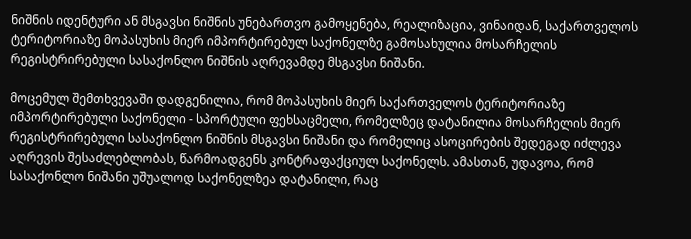ნიშნის იდენტური ან მსგავსი ნიშნის უნებართვო გამოყენება, რეალიზაცია, ვინაიდან, საქართველოს ტერიტორიაზე მოპასუხის მიერ იმპორტირებულ საქონელზე გამოსახულია მოსარჩელის რეგისტრირებული სასაქონლო ნიშნის აღრევამდე მსგავსი ნიშანი.

მოცემულ შემთხვევაში დადგენილია, რომ მოპასუხის მიერ საქართველოს ტერიტორიაზე იმპორტირებული საქონელი - სპორტული ფეხსაცმელი, რომელზეც დატანილია მოსარჩელის მიერ რეგისტრირებული სასაქონლო ნიშნის მსგავსი ნიშანი და რომელიც ასოცირების შედეგად იძლევა აღრევის შესაძლებლობას, წარმოადგენს კონტრაფაქციულ საქონელს. ამასთან, უდავოა, რომ სასაქონლო ნიშანი უშუალოდ საქონელზეა დატანილი, რაც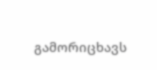გამორიცხავს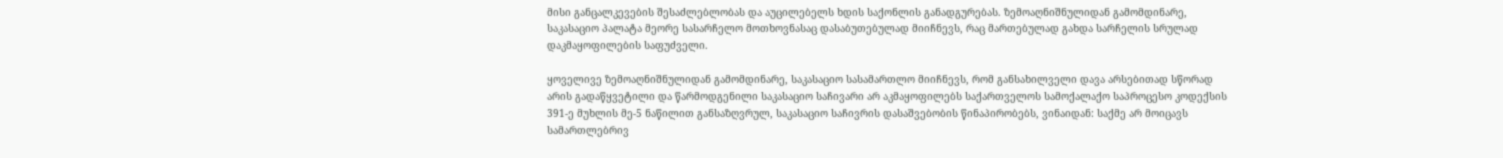მისი განცალკევების შესაძლებლობას და აუცილებელს ხდის საქონლის განადგურებას. ზემოაღნიშნულიდან გამომდინარე, საკასაციო პალატა მეორე სასარჩელო მოთხოვნასაც დასაბუთებულად მიიჩნევს, რაც მართებულად გახდა სარჩელის სრულად დაკმაყოფილების საფუძველი.

ყოველივე ზემოაღნიშნულიდან გამომდინარე, საკასაციო სასამართლო მიიჩნევს, რომ განსახილველი დავა არსებითად სწორად არის გადაწყვეტილი და წარმოდგენილი საკასაციო საჩივარი არ აკმაყოფილებს საქართველოს სამოქალაქო საპროცესო კოდექსის 391-ე მუხლის მე-5 ნაწილით განსაზღვრულ, საკასაციო საჩივრის დასაშვებობის წინაპირობებს, ვინაიდან: საქმე არ მოიცავს სამართლებრივ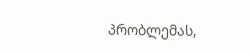პრობლემას,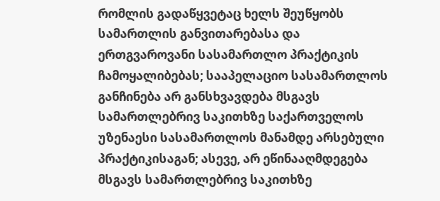რომლის გადაწყვეტაც ხელს შეუწყობს სამართლის განვითარებასა და ერთგვაროვანი სასამართლო პრაქტიკის ჩამოყალიბებას; სააპელაციო სასამართლოს განჩინება არ განსხვავდება მსგავს სამართლებრივ საკითხზე საქართველოს უზენაესი სასამართლოს მანამდე არსებული პრაქტიკისაგან; ასევე, არ ეწინააღმდეგება მსგავს სამართლებრივ საკითხზე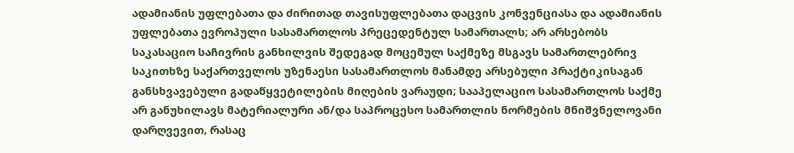ადამიანის უფლებათა და ძირითად თავისუფლებათა დაცვის კონვენციასა და ადამიანის უფლებათა ევროპული სასამართლოს პრეცედენტულ სამართალს; არ არსებობს საკასაციო საჩივრის განხილვის შედეგად მოცემულ საქმეზე მსგავს სამართლებრივ საკითხზე საქართველოს უზენაესი სასამართლოს მანამდე არსებული პრაქტიკისაგან განსხვავებული გადაწყვეტილების მიღების ვარაუდი; სააპელაციო სასამართლოს საქმე არ განუხილავს მატერიალური ან/და საპროცესო სამართლის ნორმების მნიშვნელოვანი დარღვევით, რასაც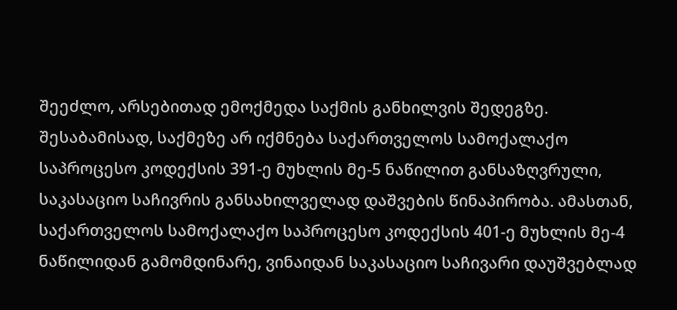შეეძლო, არსებითად ემოქმედა საქმის განხილვის შედეგზე. შესაბამისად, საქმეზე არ იქმნება საქართველოს სამოქალაქო საპროცესო კოდექსის 391-ე მუხლის მე-5 ნაწილით განსაზღვრული, საკასაციო საჩივრის განსახილველად დაშვების წინაპირობა. ამასთან, საქართველოს სამოქალაქო საპროცესო კოდექსის 401-ე მუხლის მე-4 ნაწილიდან გამომდინარე, ვინაიდან საკასაციო საჩივარი დაუშვებლად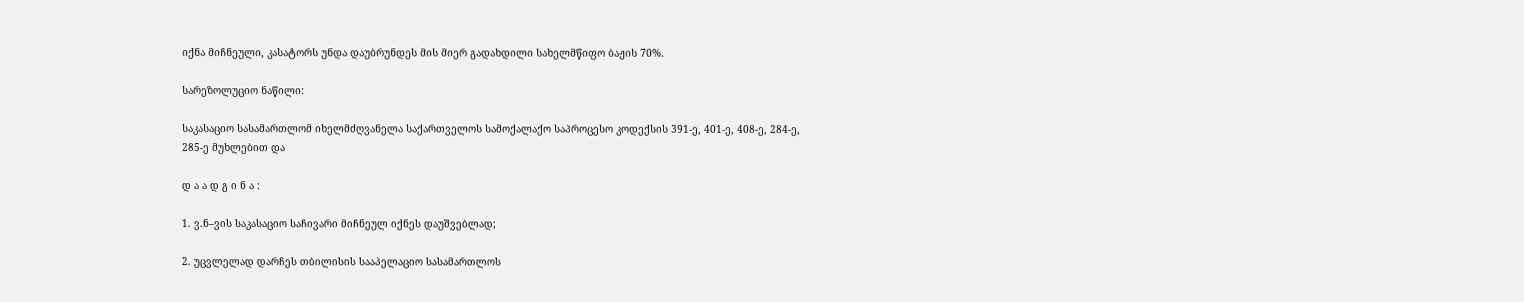იქნა მიჩნეული, კასატორს უნდა დაუბრუნდეს მის მიერ გადახდილი სახელმწიფო ბაჟის 70%.

სარეზოლუციო ნაწილი:

საკასაციო სასამართლომ იხელმძღვანელა საქართველოს სამოქალაქო საპროცესო კოდექსის 391-ე, 401-ე, 408-ე, 284-ე, 285-ე მუხლებით და

დ ა ა დ გ ი ნ ა :

1. ვ.ნ–ვის საკასაციო საჩივარი მიჩნეულ იქნეს დაუშვებლად;

2. უცვლელად დარჩეს თბილისის სააპელაციო სასამართლოს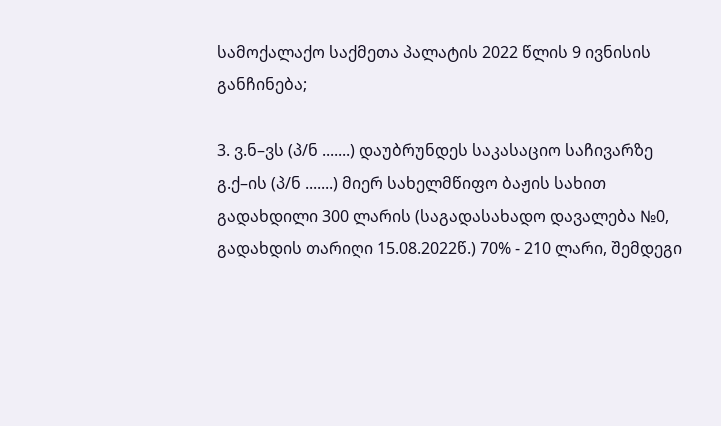სამოქალაქო საქმეთა პალატის 2022 წლის 9 ივნისის განჩინება;

3. ვ.ნ–ვს (პ/ნ .......) დაუბრუნდეს საკასაციო საჩივარზე გ.ქ–ის (პ/ნ .......) მიერ სახელმწიფო ბაჟის სახით გადახდილი 300 ლარის (საგადასახადო დავალება №0, გადახდის თარიღი 15.08.2022წ.) 70% - 210 ლარი, შემდეგი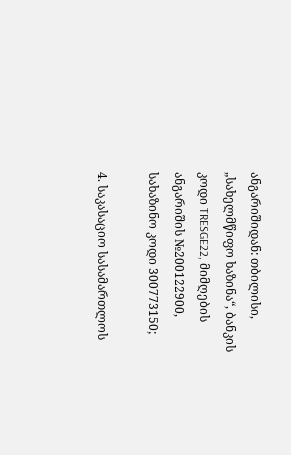ანგარიშიდან: თბილისი, „სახელმწიფო ხაზინა“, ბანკის კოდი TRESGE22, მიმღების ანგარიშის №200122900, სახაზინო კოდი 300773150;

4. საკასაციო სასამართლოს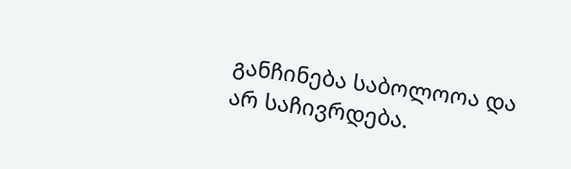განჩინება საბოლოოა და არ საჩივრდება.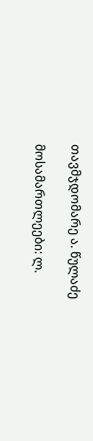თავმჯდომარე ა. წულაძე

მოსამართლეები: ლ.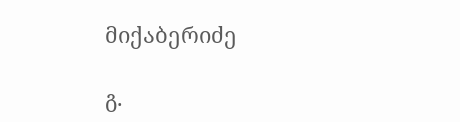მიქაბერიძე

გ.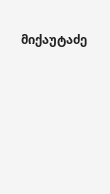მიქაუტაძე